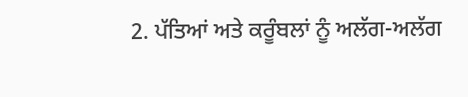2. ਪੱਤਿਆਂ ਅਤੇ ਕਰੂੰਬਲਾਂ ਨੂੰ ਅਲੱਗ-ਅਲੱਗ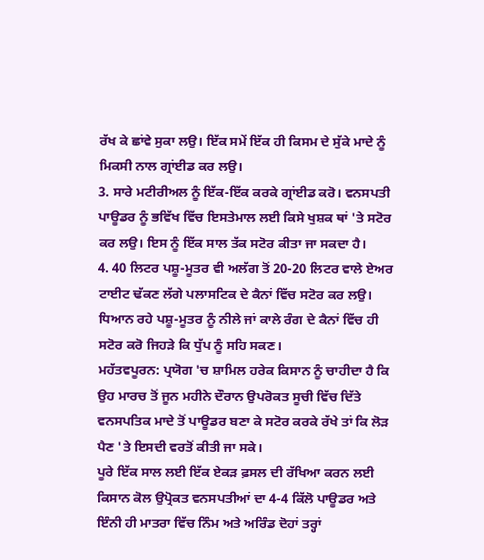ਰੱਖ ਕੇ ਛਾਂਵੇ ਸੁਕਾ ਲਉ। ਇੱਕ ਸਮੇਂ ਇੱਕ ਹੀ ਕਿਸਮ ਦੇ ਸੁੱਕੇ ਮਾਦੇ ਨੂੰ ਮਿਕਸੀ ਨਾਲ ਗ੍ਰਾਂਈਡ ਕਰ ਲਉ।
3. ਸਾਰੇ ਮਟੀਰੀਅਲ ਨੂੰ ਇੱਕ-ਇੱਕ ਕਰਕੇ ਗ੍ਰਾਂਈਡ ਕਰੋ। ਵਨਸਪਤੀ ਪਾਊਡਰ ਨੂੰ ਭਵਿੱਖ ਵਿੱਚ ਇਸਤੇਮਾਲ ਲਈ ਕਿਸੇ ਖੁਸ਼ਕ ਥਾਂ 'ਤੇ ਸਟੋਰ ਕਰ ਲਉ। ਇਸ ਨੂੰ ਇੱਕ ਸਾਲ ਤੱਕ ਸਟੋਰ ਕੀਤਾ ਜਾ ਸਕਦਾ ਹੈ।
4. 40 ਲਿਟਰ ਪਸ਼ੂ-ਮੂਤਰ ਵੀ ਅਲੱਗ ਤੋਂ 20-20 ਲਿਟਰ ਵਾਲੇ ਏਅਰ ਟਾਈਟ ਢੱਕਣ ਲੱਗੇ ਪਲਾਸਟਿਕ ਦੇ ਕੈਨਾਂ ਵਿੱਚ ਸਟੋਰ ਕਰ ਲਉ। ਧਿਆਨ ਰਹੇ ਪਸ਼ੂ-ਮੂਤਰ ਨੂੰ ਨੀਲੇ ਜਾਂ ਕਾਲੇ ਰੰਗ ਦੇ ਕੈਨਾਂ ਵਿੱਚ ਹੀ ਸਟੋਰ ਕਰੋ ਜਿਹੜੇ ਕਿ ਧੁੱਪ ਨੂੰ ਸਹਿ ਸਕਣ।
ਮਹੱਤਵਪੂਰਨ: ਪ੍ਰਯੋਗ 'ਚ ਸ਼ਾਮਿਲ ਹਰੇਕ ਕਿਸਾਨ ਨੂੰ ਚਾਹੀਦਾ ਹੈ ਕਿ ਉਹ ਮਾਰਚ ਤੋਂ ਜੂਨ ਮਹੀਨੇ ਦੌਰਾਨ ਉਪਰੋਕਤ ਸੂਚੀ ਵਿੱਚ ਦਿੱਤੇ ਵਨਸਪਤਿਕ ਮਾਦੇ ਤੋਂ ਪਾਊਡਰ ਬਣਾ ਕੇ ਸਟੋਰ ਕਰਕੇ ਰੱਖੇ ਤਾਂ ਕਿ ਲੋੜ ਪੈਣ 'ਤੇ ਇਸਦੀ ਵਰਤੋਂ ਕੀਤੀ ਜਾ ਸਕੇ।
ਪੂਰੇ ਇੱਕ ਸਾਲ ਲਈ ਇੱਕ ਏਕੜ ਫ਼ਸਲ ਦੀ ਰੱਖਿਆ ਕਰਨ ਲਈ ਕਿਸਾਨ ਕੋਲ ਉਪ੍ਰੋਕਤ ਵਨਸਪਤੀਆਂ ਦਾ 4-4 ਕਿੱਲੋ ਪਾਊਡਰ ਅਤੇ ਇੰਨੀ ਹੀ ਮਾਤਰਾ ਵਿੱਚ ਨਿੰਮ ਅਤੇ ਅਰਿੰਡ ਦੋਹਾਂ ਤਰ੍ਹਾਂ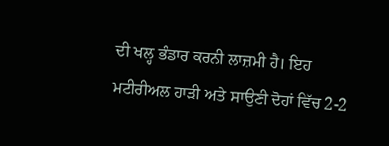ਦੀ ਖਲ੍ਹ ਭੰਡਾਰ ਕਰਨੀ ਲਾਜ਼ਮੀ ਹੈ। ਇਹ ਮਟੀਰੀਅਲ ਹਾੜੀ ਅਤੇ ਸਾਉਣੀ ਦੋਹਾਂ ਵਿੱਚ 2-2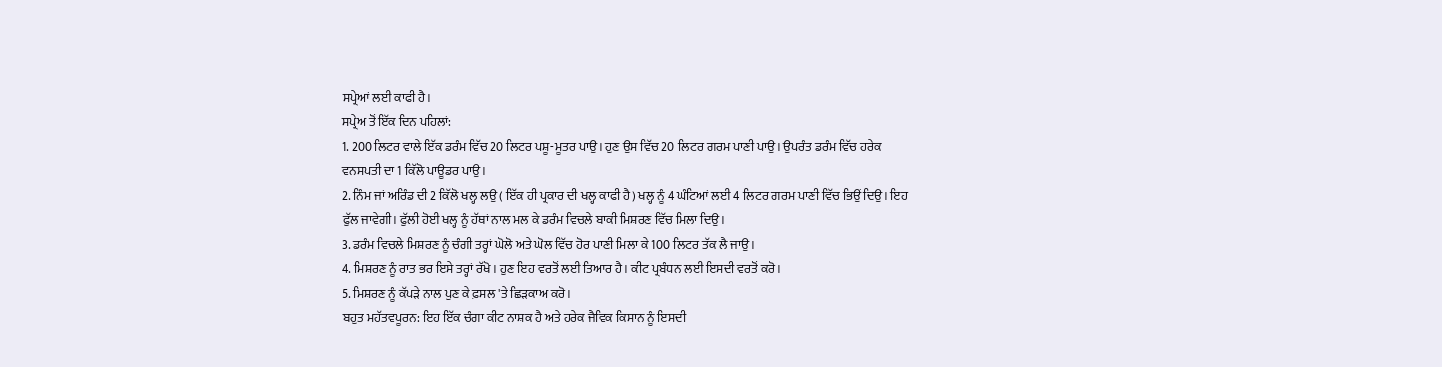ਸਪ੍ਰੇਆਂ ਲਈ ਕਾਫੀ ਹੈ।
ਸਪ੍ਰੇਅ ਤੋਂ ਇੱਕ ਦਿਨ ਪਹਿਲਾਂ:
1. 200 ਲਿਟਰ ਵਾਲੇ ਇੱਕ ਡਰੰਮ ਵਿੱਚ 20 ਲਿਟਰ ਪਸ਼ੂ-ਮੂਤਰ ਪਾਉ। ਹੁਣ ਉਸ ਵਿੱਚ 20 ਲਿਟਰ ਗਰਮ ਪਾਣੀ ਪਾਉ। ਉਪਰੰਤ ਡਰੰਮ ਵਿੱਚ ਹਰੇਕ ਵਨਸਪਤੀ ਦਾ 1 ਕਿੱਲੋ ਪਾਊਡਰ ਪਾਉ।
2. ਨਿੰਮ ਜਾਂ ਅਰਿੰਡ ਦੀ 2 ਕਿੱਲੋ ਖਲ੍ਹ ਲਉ ( ਇੱਕ ਹੀ ਪ੍ਰਕਾਰ ਦੀ ਖਲ੍ਹ ਕਾਫੀ ਹੈ) ਖਲ੍ਹ ਨੂੰ 4 ਘੰਟਿਆਂ ਲਈ 4 ਲਿਟਰ ਗਰਮ ਪਾਣੀ ਵਿੱਚ ਭਿਉਂ ਦਿਉ। ਇਹ ਫੁੱਲ ਜਾਵੇਗੀ। ਫੁੱਲੀ ਹੋਈ ਖਲ੍ਹ ਨੂੰ ਹੱਥਾਂ ਨਾਲ ਮਲ ਕੇ ਡਰੰਮ ਵਿਚਲੇ ਬਾਕੀ ਮਿਸ਼ਰਣ ਵਿੱਚ ਮਿਲਾ ਦਿਉ।
3. ਡਰੰਮ ਵਿਚਲੇ ਮਿਸ਼ਰਣ ਨੂੰ ਚੰਗੀ ਤਰ੍ਹਾਂ ਘੋਲੋ ਅਤੇ ਘੋਲ ਵਿੱਚ ਹੋਰ ਪਾਣੀ ਮਿਲਾ ਕੇ 100 ਲਿਟਰ ਤੱਕ ਲੈ ਜਾਉ।
4. ਮਿਸ਼ਰਣ ਨੂੰ ਰਾਤ ਭਰ ਇਸੇ ਤਰ੍ਹਾਂ ਰੱਖੋ। ਹੁਣ ਇਹ ਵਰਤੋਂ ਲਈ ਤਿਆਰ ਹੈ। ਕੀਟ ਪ੍ਰਬੰਧਨ ਲਈ ਇਸਦੀ ਵਰਤੋਂ ਕਰੋ।
5. ਮਿਸ਼ਰਣ ਨੂੰ ਕੱਪੜੇ ਨਾਲ ਪੁਣ ਕੇ ਫ਼ਸਲ 'ਤੇ ਛਿੜਕਾਅ ਕਰੋ।
ਬਹੁਤ ਮਹੱਤਵਪੂਰਨ: ਇਹ ਇੱਕ ਚੰਗਾ ਕੀਟ ਨਾਸ਼ਕ ਹੈ ਅਤੇ ਹਰੇਕ ਜੈਵਿਕ ਕਿਸਾਨ ਨੂੰ ਇਸਦੀ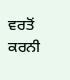ਵਰਤੋਂ ਕਰਨੀ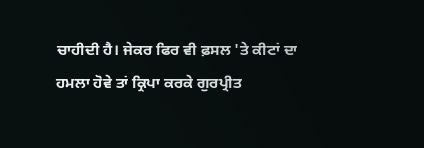ਚਾਹੀਦੀ ਹੈ। ਜੇਕਰ ਫਿਰ ਵੀ ਫ਼ਸਲ 'ਤੇ ਕੀਟਾਂ ਦਾ ਹਮਲਾ ਹੋਵੇ ਤਾਂ ਕ੍ਰਿਪਾ ਕਰਕੇ ਗੁਰਪ੍ਰੀਤ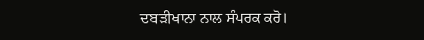ਦਬੜੀਖਾਨਾ ਨਾਲ ਸੰਪਰਕ ਕਰੋ।